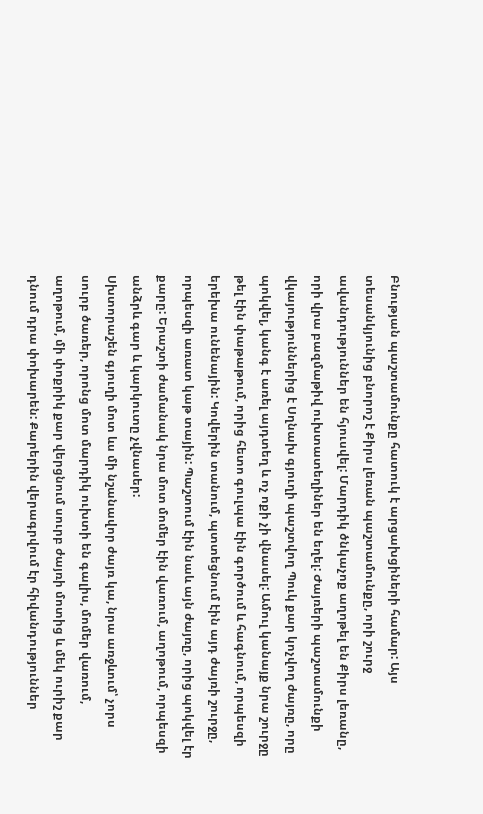Բնության պաշտամունքը հատուկ է արցախցիների համար: Այս տեսանկյունից բնորոշ է Քիրս լեռան պաշտամունքը, որի շուրջ ավանդություններ են հյուսվել: Մարդիկ ծնկաչոք աղոթել են Քիրս լեռանը, որի վրա բազմաթիվ ուխտատեղիներ են եղել: Ժայռերի պաշտամունքի վկայություններից է Սղնախ գյուղի պաշտվող Պուկ քար կոչվող ժայռը, որը պոկվել, կանգ է առել այդտեղ և ոչ ոքի չի վնասել: Ամուլ կանայք նրա շուրջը թել էին փաթաթում, որից հետո գուլպա էին գործում և հագնում, որպեսզի երեխա ունենային: Կովերին տանում, պտտեցնում էին այդ ժայռի շուրջը, որպեսզի առատ կաթ տային: Պաշտում էին նաև այն ժայռը, որից պոկվել էր քարը: Երաշտի ժամանակ նրա մոտ մոմեր էին վառում, աղոթում, որպեսզի անձրև գար և կարկուտը չվնասեր:
Սխտորաշեն գյուղի մոտ ևս մի նշանավոր ժայռ կա, նրա առջևում՝ չորս սուրբ ծառեր, որոնց մոտ մարդիկ ուխտի են գալիս, մոմեր վառում, աղոթում, մի փոքրիկ քար վերցնում սուրբ ժայռի մոտից և մեկ ուրիշ քար դնում դրա փոխարեն: Քարերին վերագրվում էր հիվանդություններ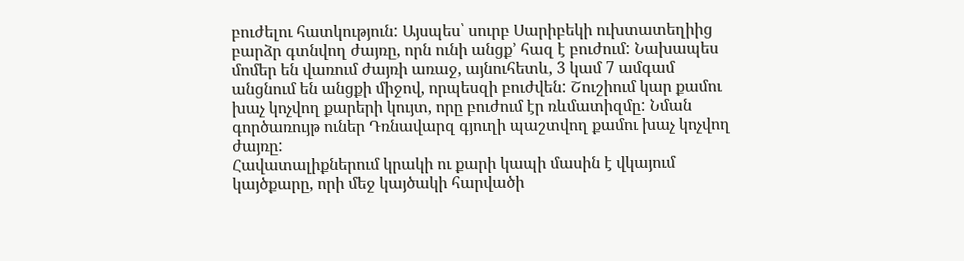բուժելու հատկություն: Այսպես՝ սուրբ Սարիբեկի ուխտատեղիից բարձր գտնվող ժայռը, որն ունի անցք՚ հազ է բուժում: Նախապես մոմեր են վառում ժայռի առաջ, այնուհետև, 3 կամ 7 ամգամ անցնում են անցքի միջով, որպեսզի բուժվեն: Շուշիում կար քամու խաչ կոչվող քարերի կույտ, որը բուժում էր ռևմատիզմը: Նման գործառույթ ուներ Դռնավարզ գյուղի պաշտվող քամու խաչ կոչվող ժայռը:
Հավատալիքներում կրակի ու քարի կապի մասին է վկայում կայծքարը, որի մեջ կայծակի հարվածի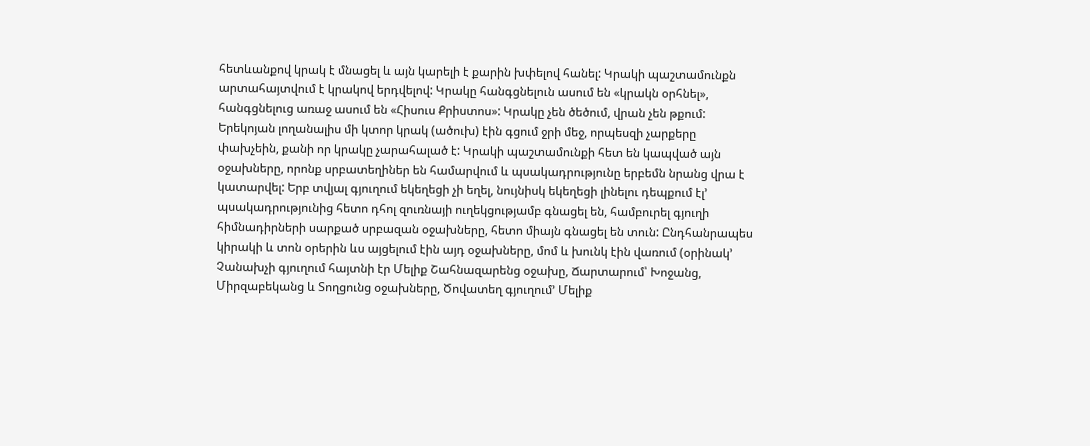հետևանքով կրակ է մնացել և այն կարելի է քարին խփելով հանել: Կրակի պաշտամունքն արտահայտվում է կրակով երդվելով: Կրակը հանգցնելուն ասում են «կրակն օրհնել», հանգցնելուց առաջ ասում են «Հիսուս Քրիստոս»: Կրակը չեն ծեծում, վրան չեն թքում: Երեկոյան լողանալիս մի կտոր կրակ (ածուխ) էին գցում ջրի մեջ, որպեսզի չարքերը փախչեին, քանի որ կրակը չարահալած է: Կրակի պաշտամունքի հետ են կապված այն օջախները, որոնք սրբատեղիներ են համարվում և պսակադրությունը երբեմն նրանց վրա է կատարվել: Երբ տվյալ գյուղում եկեղեցի չի եղել, նույնիսկ եկեղեցի լինելու դեպքում էլ՚ պսակադրությունից հետո դհոլ զուռնայի ուղեկցությամբ գնացել են, համբուրել գյուղի հիմնադիրների սարքած սրբազան օջախները, հետո միայն գնացել են տուն: Ընդհանրապես կիրակի և տոն օրերին ևս այցելում էին այդ օջախները, մոմ և խունկ էին վառում (օրինակ՚ Չանախչի գյուղում հայտնի էր Մելիք Շահնազարենց օջախը, Ճարտարում՝ Խոջանց, Միրզաբեկանց և Տողցունց օջախները, Ծովատեղ գյուղում՚ Մելիք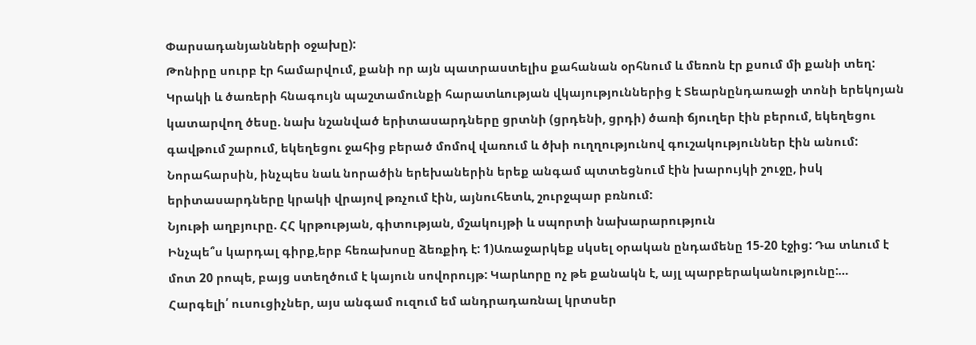Փարսադանյանների օջախը):
Թոնիրը սուրբ էր համարվում, քանի որ այն պատրաստելիս քահանան օրհնում և մեռոն էր քսում մի քանի տեղ: Կրակի և ծառերի հնագույն պաշտամունքի հարատևության վկայություններից է Տեարնընդառաջի տոնի երեկոյան կատարվող ծեսը. նախ նշանված երիտասարդները ցրտնի (ցրդենի, ցրդի) ծառի ճյուղեր էին բերում, եկեղեցու գավթում շարում, եկեղեցու ջահից բերած մոմով վառում և ծխի ուղղությունով գուշակություններ էին անում: Նորահարսին, ինչպես նաև նորածին երեխաներին երեք անգամ պտտեցնում էին խարույկի շուջը, իսկ երիտասարդները կրակի վրայով թռչում էին, այնուհետև, շուրջպար բռնում:
Նյութի աղբյուրը. ՀՀ կրթության, գիտության, մշակույթի և սպորտի նախարարություն
Ինչպե՞ս կարդալ գիրք,երբ հեռախոսը ձեռքիդ է: 1)Առաջարկեք սկսել օրական ընդամենը 15-20 էջից: Դա տևում է մոտ 20 րոպե, բայց ստեղծում է կայուն սովորույթ: Կարևորը ոչ թե քանակն է, այլ պարբերականությունը:…
Հարգելի՛ ուսուցիչներ, այս անգամ ուզում եմ անդրադառնալ կրտսեր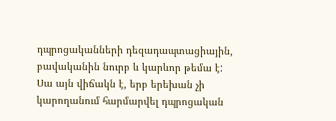դպրոցականների դեզադապտացիային, բավականին նուրբ և կարևոր թեմա է: Սա այն վիճակն է, երբ երեխան չի կարողանում հարմարվել դպրոցական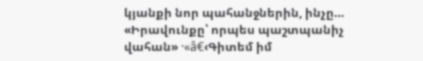կյանքի նոր պահանջներին, ինչը…
«Իրավունքը՝ որպես պաշտպանիչ վահան» ·«â€‹Գիտեմ իմ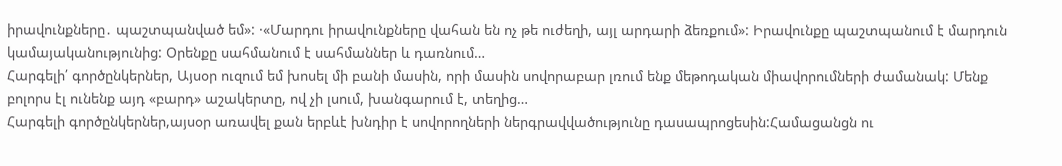իրավունքները․ պաշտպանված եմ»: ·«Մարդու իրավունքները վահան են ոչ թե ուժեղի, այլ արդարի ձեռքում»: Իրավունքը պաշտպանում է մարդուն կամայականությունից: Օրենքը սահմանում է սահմաններ և դառնում…
Հարգելի՛ գործընկերներ, Այսօր ուզում եմ խոսել մի բանի մասին, որի մասին սովորաբար լռում ենք մեթոդական միավորումների ժամանակ: Մենք բոլորս էլ ունենք այդ «բարդ» աշակերտը, ով չի լսում, խանգարում է, տեղից…
Հարգելի գործընկերներ,այսօր առավել քան երբևէ խնդիր է սովորողների ներգրավվածությունը դասապրոցեսին:Համացանցն ու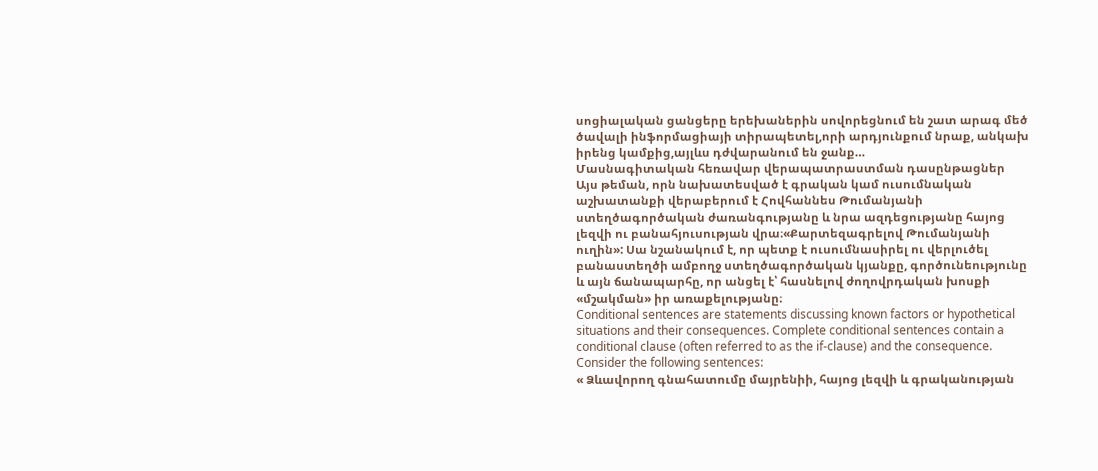սոցիալական ցանցերը երեխաներին սովորեցնում են շատ արագ մեծ ծավալի ինֆորմացիայի տիրապետել,որի արդյունքում նրաք, անկախ իրենց կամքից,այլևս դժվարանում են ջանք…
Մասնագիտական հեռավար վերապատրաստման դասընթացներ
Այս թեման, որն նախատեսված է գրական կամ ուսումնական աշխատանքի վերաբերում է Հովհաննես Թումանյանի ստեղծագործական ժառանգությանը և նրա ազդեցությանը հայոց լեզվի ու բանահյուսության վրա։«Քարտեզագրելով Թումանյանի ուղին»: Սա նշանակում է, որ պետք է ուսումնասիրել ու վերլուծել բանաստեղծի ամբողջ ստեղծագործական կյանքը, գործունեությունը և այն ճանապարհը, որ անցել է՝ հասնելով ժողովրդական խոսքի «մշակման» իր առաքելությանը։
Conditional sentences are statements discussing known factors or hypothetical situations and their consequences. Complete conditional sentences contain a conditional clause (often referred to as the if-clause) and the consequence. Consider the following sentences:
« Ձևավորող գնահատումը մայրենիի, հայոց լեզվի և գրականության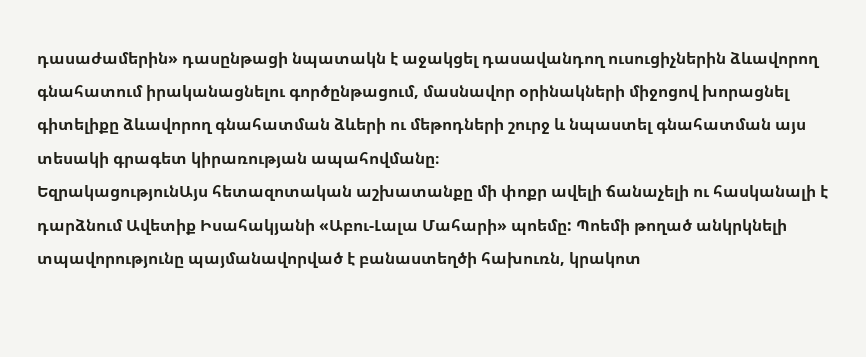դասաժամերին» դասընթացի նպատակն է աջակցել դասավանդող ուսուցիչներին ձևավորող գնահատում իրականացնելու գործընթացում, մասնավոր օրինակների միջոցով խորացնել գիտելիքը ձևավորող գնահատման ձևերի ու մեթոդների շուրջ և նպաստել գնահատման այս տեսակի գրագետ կիրառության ապահովմանը։
ԵզրակացությունԱյս հետազոտական աշխատանքը մի փոքր ավելի ճանաչելի ու հասկանալի է դարձնում Ավետիք Իսահակյանի «Աբու-Լալա Մահարի» պոեմը: Պոեմի թողած անկրկնելի տպավորությունը պայմանավորված է բանաստեղծի հախուռն, կրակոտ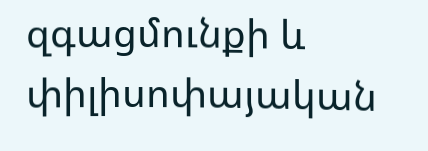զգացմունքի և փիլիսոփայական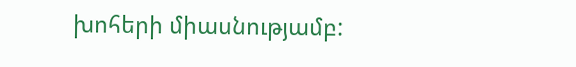խոհերի միասնությամբ: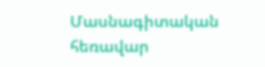Մասնագիտական հեռավար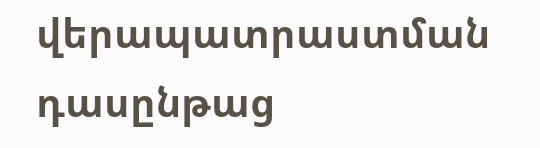վերապատրաստման դասընթաց